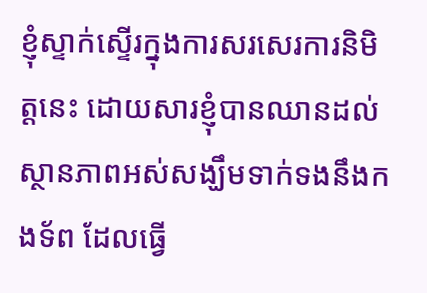ខ្ញុំស្ទាក់ស្ទើរក្នុងការសរសេរការនិមិត្តនេះ ដោយសារខ្ញុំបានឈានដល់ស្ថានភាពអស់សង្ឃឹមទាក់ទងនឹងកងទ័ព ដែលធ្វើ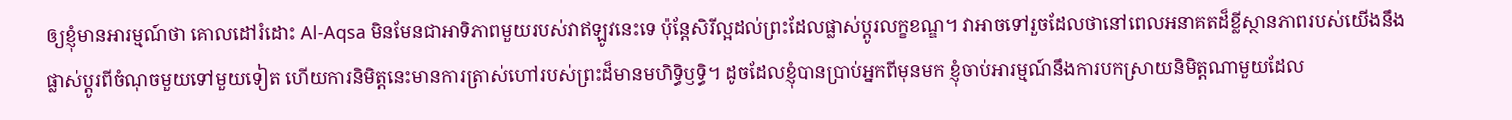ឲ្យខ្ញុំមានអារម្មណ៍ថា គោលដៅរំដោះ Al-Aqsa មិនមែនជាអាទិភាពមួយរបស់វាឥឡូវនេះទេ ប៉ុន្តែសិរីល្អដល់ព្រះដែលផ្លាស់ប្តូរលក្ខខណ្ឌ។ វាអាចទៅរួចដែលថានៅពេលអនាគតដ៏ខ្លីស្ថានភាពរបស់យើងនឹងផ្លាស់ប្តូរពីចំណុចមួយទៅមួយទៀត ហើយការនិមិត្តនេះមានការត្រាស់ហៅរបស់ព្រះដ៏មានមហិទ្ធិឫទ្ធិ។ ដូចដែលខ្ញុំបានប្រាប់អ្នកពីមុនមក ខ្ញុំចាប់អារម្មណ៍នឹងការបកស្រាយនិមិត្តណាមួយដែល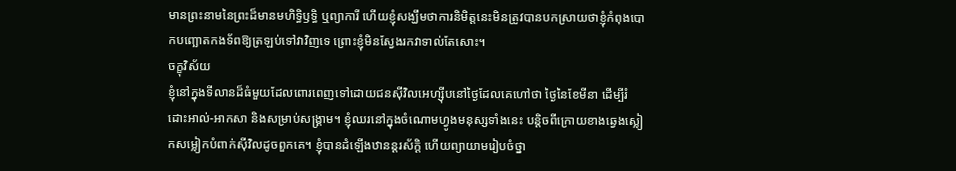មានព្រះនាមនៃព្រះដ៏មានមហិទ្ធិឫទ្ធិ ឬព្យាការី ហើយខ្ញុំសង្ឃឹមថាការនិមិត្តនេះមិនត្រូវបានបកស្រាយថាខ្ញុំកំពុងបោកបញ្ឆោតកងទ័ពឱ្យត្រឡប់ទៅវាវិញទេ ព្រោះខ្ញុំមិនស្វែងរកវាទាល់តែសោះ។
ចក្ខុវិស័យ
ខ្ញុំនៅក្នុងទីលានដ៏ធំមួយដែលពោរពេញទៅដោយជនស៊ីវិលអេហ្ស៊ីបនៅថ្ងៃដែលគេហៅថា ថ្ងៃនៃខែមីនា ដើម្បីរំដោះអាល់-អាកសា និងសម្រាប់សង្រ្គាម។ ខ្ញុំឈរនៅក្នុងចំណោមហ្វូងមនុស្សទាំងនេះ បន្តិចពីក្រោយខាងឆ្វេងស្លៀកសម្លៀកបំពាក់ស៊ីវិលដូចពួកគេ។ ខ្ញុំបានដំឡើងឋានន្តរស័ក្តិ ហើយព្យាយាមរៀបចំថ្នា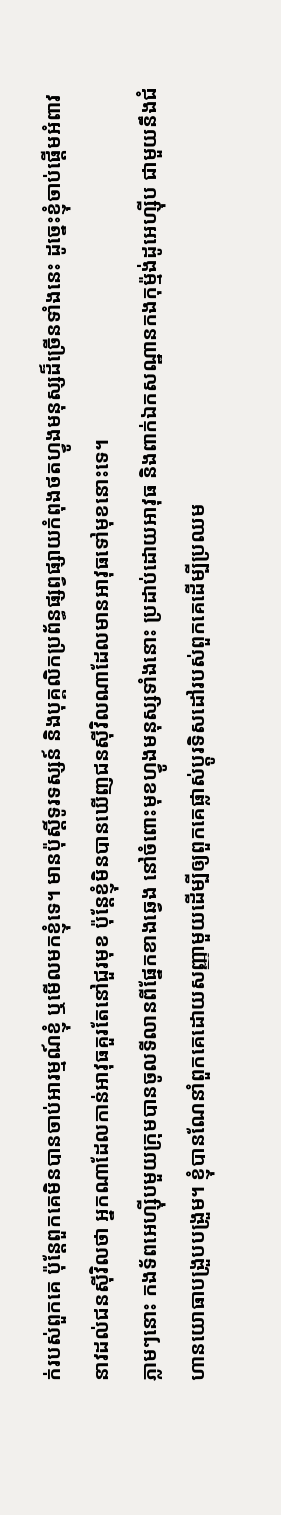ក់របស់ពួកគេ ប៉ុន្តែពួកគេមិនបានចាប់អារម្មណ៍ខ្ញុំ ឬមើលមកខ្ញុំទេ។ មានប៉ុស្តិ៍ទូរទស្សន៍ និងបុគ្គលិកប្រព័ន្ធផ្សព្វផ្សាយកំពុងថតហ្វូងមនុស្សដ៏ច្រើនទាំងនេះ ដូច្នេះខ្ញុំចាប់ផ្តើមអំពាវនាវដល់ជនស៊ីវិលថា អ្នកណាដែលកាន់អាវុធគួរតែនៅជួរមុខ ប៉ុន្តែខ្ញុំមិនបានឃើញជនស៊ីវិលណាដែលមានអាវុធទៅមុខនោះទេ។
ភ្លាមៗនោះ កងទ័ពអេហ្ស៊ីបមួយក្រុមបានចូលទីលានពីផ្នែកខាងឆ្វេង នៅចំពោះមុខហ្វូងមនុស្សទាំងនោះ ប្រដាប់ដោយអាវុធ និងពាក់ឯកសណ្ឋានកងកុម្ម៉ង់ដូអេហ្ស៊ីប ជាមួយនឹងជំហានយោធាបង្រួបបង្រួម។ ខ្ញុំបានណែនាំពួកគេដោយសញ្ញាមួយដើម្បីឲ្យពួកគេផ្លាស់ប្តូរទិសដៅរបស់ពួកគេដើម្បីប្រឈម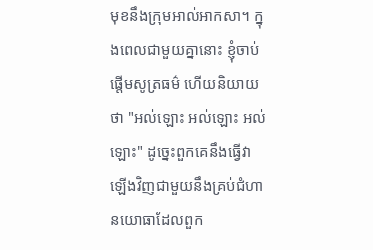មុខនឹងក្រុមអាល់អាកសា។ ក្នុងពេលជាមួយគ្នានោះ ខ្ញុំចាប់ផ្តើមសូត្រធម៌ ហើយនិយាយថា "អល់ឡោះ អល់ឡោះ អល់ឡោះ" ដូច្នេះពួកគេនឹងធ្វើវាឡើងវិញជាមួយនឹងគ្រប់ជំហានយោធាដែលពួក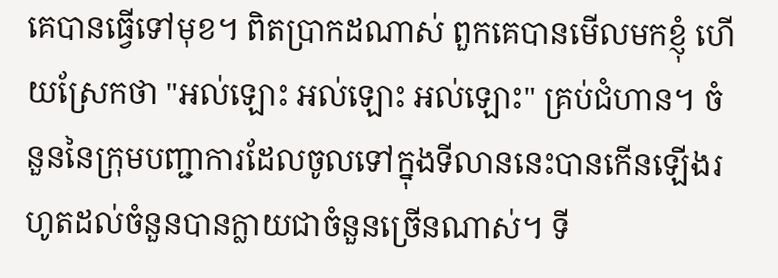គេបានធ្វើទៅមុខ។ ពិតប្រាកដណាស់ ពួកគេបានមើលមកខ្ញុំ ហើយស្រែកថា "អល់ឡោះ អល់ឡោះ អល់ឡោះ" គ្រប់ជំហាន។ ចំនួននៃក្រុមបញ្ជាការដែលចូលទៅក្នុងទីលាននេះបានកើនឡើងរហូតដល់ចំនួនបានក្លាយជាចំនួនច្រើនណាស់។ ទី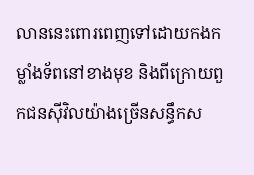លាននេះពោរពេញទៅដោយកងកម្លាំងទ័ពនៅខាងមុខ និងពីក្រោយពួកជនស៊ីវិលយ៉ាងច្រើនសន្ធឹកស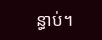ន្ធាប់។